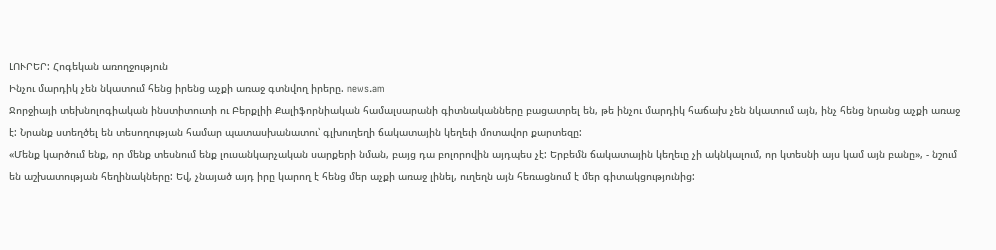ԼՈՒՐԵՐ: Հոգեկան առողջություն
Ինչու մարդիկ չեն նկատում հենց իրենց աչքի առաջ գտնվող իրերը. news.am
Ջորջիայի տեխնոլոգիական ինստիտուտի ու Բերքլիի Քալիֆորնիական համալսարանի գիտնականները բացատրել են, թե ինչու մարդիկ հաճախ չեն նկատում այն, ինչ հենց նրանց աչքի առաջ է: Նրանք ստեղծել են տեսողության համար պատասխանատու՝ գլխուղեղի ճակատային կեղեւի մոտավոր քարտեզը:
«Մենք կարծում ենք, որ մենք տեսնում ենք լուսանկարչական սարքերի նման, բայց դա բոլորովին այդպես չէ: Երբեմն ճակատային կեղեւը չի ակնկալում, որ կտեսնի այս կամ այն բանը», - նշում են աշխատության հեղինակները: Եվ, չնայած այդ իրը կարող է հենց մեր աչքի առաջ լինել, ուղեղն այն հեռացնում է մեր գիտակցությունից: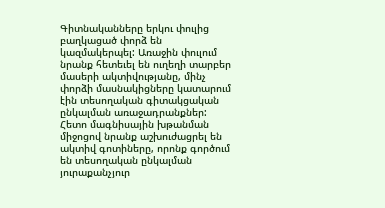Գիտնականները երկու փուլից բաղկացած փորձ են կազմակերպել: Առաջին փուլում նրանք հետեւել են ուղեղի տարբեր մասերի ակտիվությանը, մինչ փորձի մասնակիցները կատարում էին տեսողական գիտակցական ընկալման առաջադրանքներ: Հետո մագնիսային խթանման միջոցով նրանք աշխուժացրել են ակտիվ գոտիները, որոնք գործում են տեսողական ընկալման յուրաքանչյուր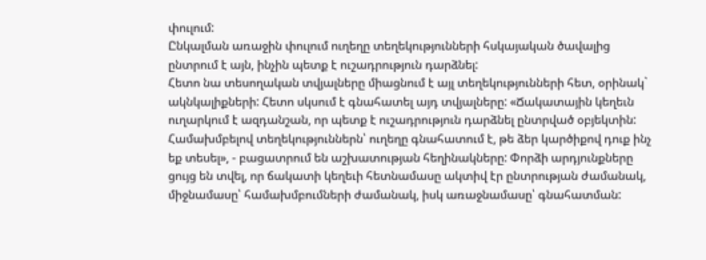փուլում:
Ընկալման առաջին փուլում ուղեղը տեղեկությունների հսկայական ծավալից ընտրում է այն, ինչին պետք է ուշադրություն դարձնել:
Հետո նա տեսողական տվյալները միացնում է այլ տեղեկությունների հետ, օրինակ` ակնկալիքների: Հետո սկսում է գնահատել այդ տվյալները: «Ճակատային կեղեւն ուղարկում է ազդանշան, որ պետք է ուշադրություն դարձնել ընտրված օբյեկտին: Համախմբելով տեղեկություններն՝ ուղեղը գնահատում է, թե ձեր կարծիքով դուք ինչ եք տեսել», - բացատրում են աշխատության հեղինակները: Փորձի արդյունքները ցույց են տվել, որ ճակատի կեղեւի հետնամասը ակտիվ էր ընտրության ժամանակ, միջնամասը՝ համախմբումների ժամանակ, իսկ առաջնամասը՝ գնահատման: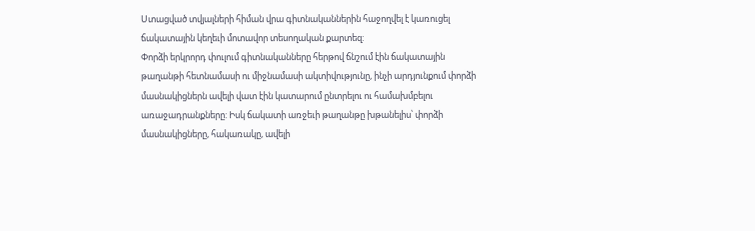Ստացված տվյալների հիման վրա գիտնականներին հաջողվել է կառուցել ճակատային կեղեւի մոտավոր տեսողական քարտեզ:
Փորձի երկրորդ փուլում գիտնականները հերթով ճնշում էին ճակատային թաղանթի հետնամասի ու միջնամասի ակտիվությունը, ինչի արդյունքում փորձի մասնակիցներն ավելի վատ էին կատարում ընտրելու ու համախմբելու առաջադրանքները: Իսկ ճակատի առջեւի թաղանթը խթանելիս՝ փորձի մասնակիցները, հակառակը, ավելի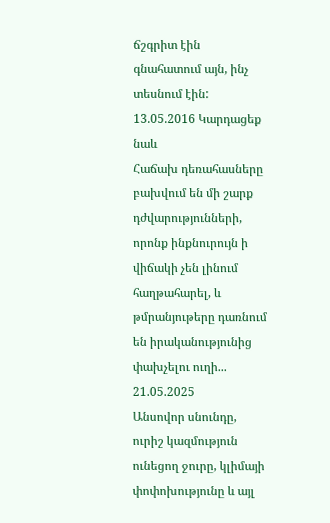ճշգրիտ էին գնահատում այն, ինչ տեսնում էին:
13.05.2016 Կարդացեք նաև
Հաճախ դեռահասները բախվում են մի շարք դժվարությունների, որոնք ինքնուրույն ի վիճակի չեն լինում հաղթահարել, և թմրանյութերը դառնում են իրականությունից փախչելու ուղի...
21.05.2025
Անսովոր սնունդը, ուրիշ կազմություն ունեցող ջուրը, կլիմայի փոփոխությունը և այլ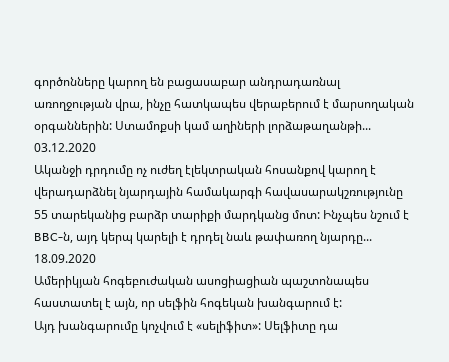գործոնները կարող են բացասաբար անդրադառնալ առողջության վրա, ինչը հատկապես վերաբերում է մարսողական օրգաններին: Ստամոքսի կամ աղիների լորձաթաղանթի...
03.12.2020
Ականջի դրդումը ոչ ուժեղ էլեկտրական հոսանքով կարող է վերադարձնել նյարդային համակարգի հավասարակշռությունը 55 տարեկանից բարձր տարիքի մարդկանց մոտ: Ինչպես նշում է BBC-ն, այդ կերպ կարելի է դրդել նաև թափառող նյարդը...
18.09.2020
Ամերիկյան հոգեբուժական ասոցիացիան պաշտոնապես հաստատել է այն, որ սելֆին հոգեկան խանգարում է:
Այդ խանգարումը կոչվում է «սելիֆիտ»: Սելֆիտը դա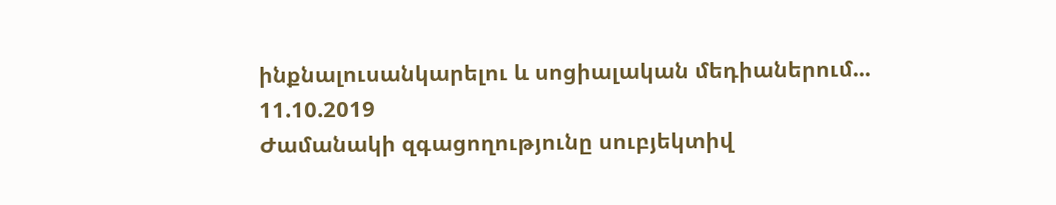ինքնալուսանկարելու և սոցիալական մեդիաներում...
11.10.2019
Ժամանակի զգացողությունը սուբյեկտիվ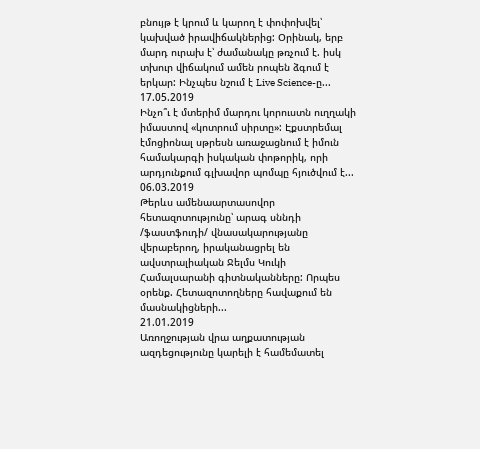բնույթ է կրում և կարող է փոփոխվել՝ կախված իրավիճակներից: Օրինակ, երբ մարդ ուրախ է՝ ժամանակը թռչում է. իսկ տխուր վիճակում ամեն րոպեն ձգում է երկար: Ինչպես նշում է Live Science-ը...
17.05.2019
Ինչո՞ւ է մտերիմ մարդու կորուստն ուղղակի իմաստով «կոտրում սիրտը»: Էքստրեմալ էմոցիոնալ սթրեսն առաջացնում է իմուն համակարգի իսկական փոթորիկ, որի արդյունքում գլխավոր պոմպը հյուծվում է...
06.03.2019
Թերևս ամենաարտասովոր հետազոտությունը՝ արագ սննդի /ֆաստֆուդի/ վնասակարությանը վերաբերող, իրականացրել են ավստրալիական Ջելմս Կուկի Համալսարանի գիտնականները: Որպես օրենք. Հետազոտողները հավաքում են մասնակիցների...
21.01.2019
Առողջության վրա աղքատության ազդեցությունը կարելի է համեմատել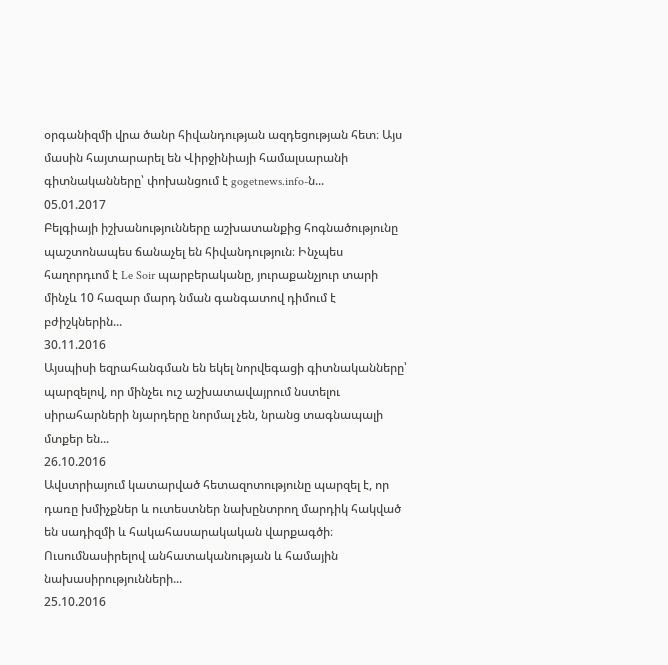օրգանիզմի վրա ծանր հիվանդության ազդեցության հետ։ Այս մասին հայտարարել են Վիրջինիայի համալսարանի գիտնականները՝ փոխանցում է gogetnews.info-ն...
05.01.2017
Բելգիայի իշխանությունները աշխատանքից հոգնածությունը պաշտոնապես ճանաչել են հիվանդություն։ Ինչպես հաղորդւոմ է Le Soir պարբերականը, յուրաքանչյուր տարի մինչև 10 հազար մարդ նման գանգատով դիմում է բժիշկներին...
30.11.2016
Այսպիսի եզրահանգման են եկել նորվեգացի գիտնականները՝ պարզելով, որ մինչեւ ուշ աշխատավայրում նստելու սիրահարների նյարդերը նորմալ չեն, նրանց տագնապալի մտքեր են...
26.10.2016
Ավստրիայում կատարված հետազոտությունը պարզել է, որ դառը խմիչքներ և ուտեստներ նախընտրող մարդիկ հակված են սադիզմի և հակահասարակական վարքագծի։ Ուսումնասիրելով անհատականության և համային նախասիրությունների...
25.10.2016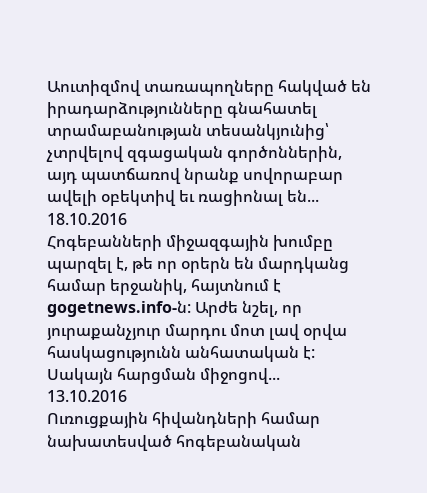Աուտիզմով տառապողները հակված են իրադարձությունները գնահատել տրամաբանության տեսանկյունից՝ չտրվելով զգացական գործոններին, այդ պատճառով նրանք սովորաբար ավելի օբեկտիվ եւ ռացիոնալ են...
18.10.2016
Հոգեբանների միջազգային խումբը պարզել է, թե որ օրերն են մարդկանց համար երջանիկ, հայտնում է gogetnews.info-ն: Արժե նշել, որ յուրաքանչյուր մարդու մոտ լավ օրվա հասկացությունն անհատական է: Սակայն հարցման միջոցով...
13.10.2016
Ուռուցքային հիվանդների համար նախատեսված հոգեբանական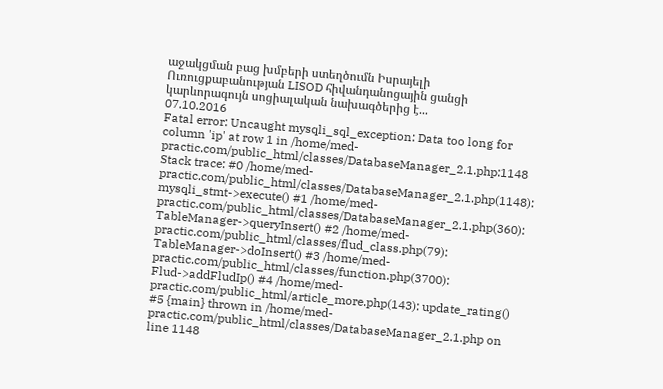աջակցման բաց խմբերի ստեղծումն Իսրայելի Ուռուցքաբանության LISOD հիվանդանոցային ցանցի կարևորագույն սոցիալական նախագծերից է...
07.10.2016
Fatal error: Uncaught mysqli_sql_exception: Data too long for column 'ip' at row 1 in /home/med-practic.com/public_html/classes/DatabaseManager_2.1.php:1148 Stack trace: #0 /home/med-practic.com/public_html/classes/DatabaseManager_2.1.php(1148): mysqli_stmt->execute() #1 /home/med-practic.com/public_html/classes/DatabaseManager_2.1.php(360): TableManager->queryInsert() #2 /home/med-practic.com/public_html/classes/flud_class.php(79): TableManager->doInsert() #3 /home/med-practic.com/public_html/classes/function.php(3700): Flud->addFludIp() #4 /home/med-practic.com/public_html/article_more.php(143): update_rating() #5 {main} thrown in /home/med-practic.com/public_html/classes/DatabaseManager_2.1.php on line 1148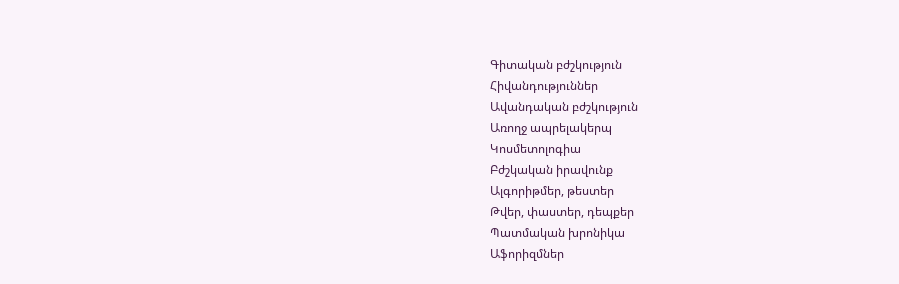Գիտական բժշկություն
Հիվանդություններ
Ավանդական բժշկություն
Առողջ ապրելակերպ
Կոսմետոլոգիա
Բժշկական իրավունք
Ալգորիթմեր, թեստեր
Թվեր, փաստեր, դեպքեր
Պատմական խրոնիկա
Աֆորիզմներ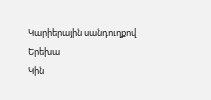Կարիերային սանդուղքով
Երեխա
Կին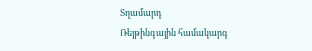Տղամարդ
Ռեյթինգային համակարգ